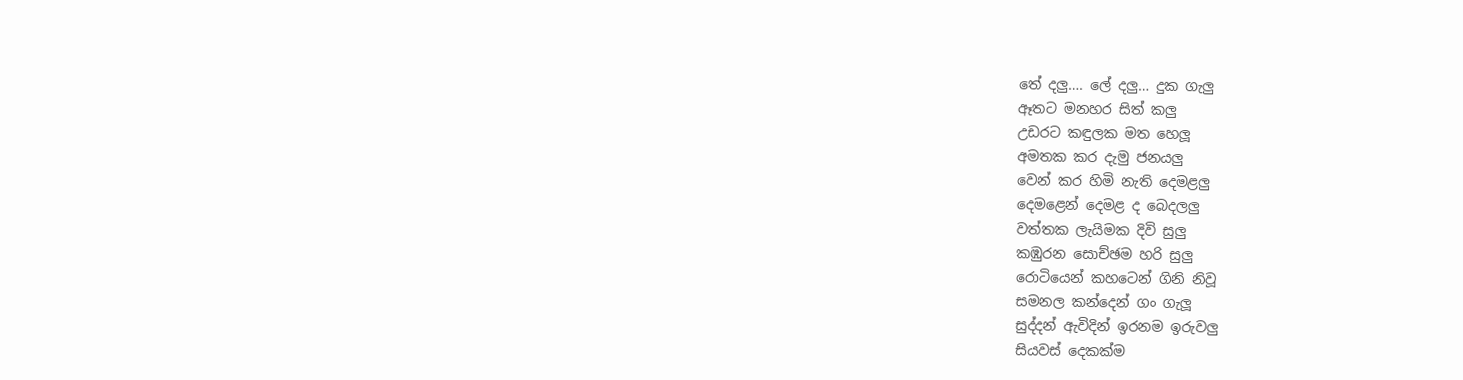තේ දලු…. ලේ දලු… දුක ගැලු
ඈතට මනහර සිත් කලු
උඩරට කඳුලක මත හෙලූ
අමතක කර දැමු ජනයලු
වෙන් කර හිමි නැති දෙමළලු
දෙමළෙන් දෙමළ ද බෙදලලු
වත්තක ලැයිමක දිවි සුලු
කඹුරන සොච්ඡම හරි සුලු
රොටියෙන් කහටෙන් ගිනි නිවූ
සමනල කන්දෙන් ගං ගැලූ
සුද්දන් ඇවිදින් ඉරනම ඉරුවලු
සියවස් දෙකක්ම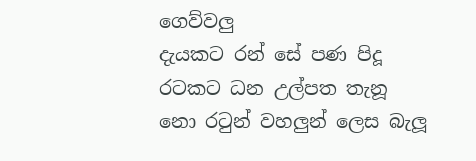ගෙව්වලු
දැයකට රන් සේ පණ පිදූ
රටකට ධන උල්පත තැනූ
නො රටුන් වහලුන් ලෙස බැලූ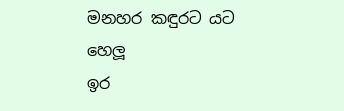මනහර කඳුරට යට හෙලූ
ඉර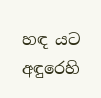හඳ යට අඳුරෙහි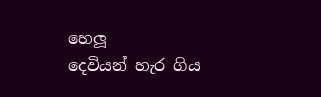හෙලූ
දෙවියන් හැර ගිය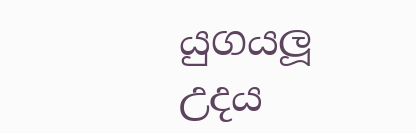යුගයලූ
උදය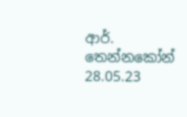ආර්. තෙන්නකෝන්
28.05.23